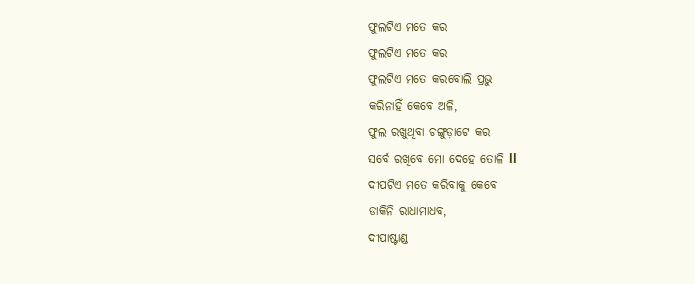ଫୁଲଟିଏ ମତେ କର
ଫୁଲଟିଏ ମତେ କର
ଫୁଲଟିଏ ମତେ କରବୋଲି ପ୍ରଭୁ
କରିନାହିଁ କେବେ ଅଳି,
ଫୁଲ ରଖୁଥିବା ଚଙ୍ଗୁଡ଼ାଟେ କର
ସର୍ବେ ରଖିବେ ମୋ ଦେହେ ତୋଳି ll
ଦୀପଟିଏ ମତେ କରିବାକୁ କେବେ
ଡାକିନି ରାଧାମାଧବ,
ଦୀପାଷ୍ଟାଣ୍ଡ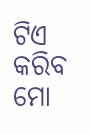ଟିଏ କରିବ ମୋ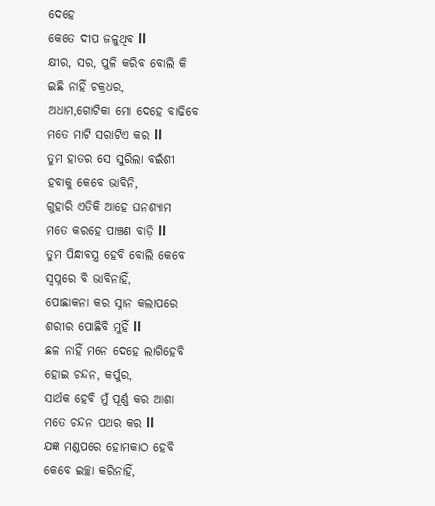ଦେହେ
କେତେ ଦୀପ ଜଳୁଥିବ ll
କ୍ଷୀର, ସର, ପୁଳି କରିବ ବୋଲି କି
ଇଛି ନାହିଁ ଚକ୍ରଧର,
ଅଧାମ,ଗୋଟିକା ମୋ ଦେହେ ବାଢିବେ
ମତେ ମାଟି ସରାଟିଏ କର ll
ତୁମ ହାତର ସେ ସୁରିଲା ବଇଁଶୀ
ହବାକୁ କେବେ ଭାବିନି,
ଗୁହାରି ଏତିକି ଆହେ ଘନଶ୍ୟାମ
ମତେ କରହେ ପାଞ୍ଚଣ ବାଡ଼ି ll
ତୁମ ପିନ୍ଧାବସ୍ତ୍ର ହେବି ବୋଲି କେବେ
ସ୍ୱପ୍ନରେ ବି ଭାବିନାହିଁ,
ପୋଛାକନା କର ସ୍ନାନ କଲାପରେ
ଶରୀର ପୋଛିବି ମୁହିଁ ll
ଛଳ ନାହିଁ ମନେ ଦେହେ ଲାଗିହେବି
ହୋଇ ଚନ୍ଦନ, କର୍ପୁର,
ସାର୍ଥକ ହେବି ମୁଁ ପୂର୍ଣ୍ଣ କର ଆଶା
ମତେ ଚନ୍ଦନ ପଥର କର ll
ଯଜ୍ଞ ମଣ୍ଡପରେ ହୋମକାଠ ହେବି
କେବେ ଇଚ୍ଛା କରିନାହିଁ,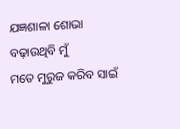ଯଜ୍ଞଶାଳା ଶୋଭା ବଢ଼ାଉଥିବି ମୁଁ
ମତେ ମୁରୁଜ କରିବ ସାଇଁ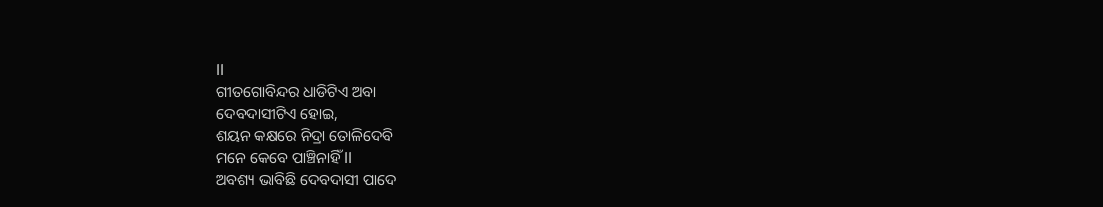ll
ଗୀତଗୋବିନ୍ଦର ଧାଡିଟିଏ ଅବା
ଦେବଦାସୀଟିଏ ହୋଇ,
ଶୟନ କକ୍ଷରେ ନିଦ୍ରା ତୋଳିଦେବି
ମନେ କେବେ ପାଞ୍ଚିନାହିଁ ll
ଅବଶ୍ୟ ଭାବିଛି ଦେବଦାସୀ ପାଦେ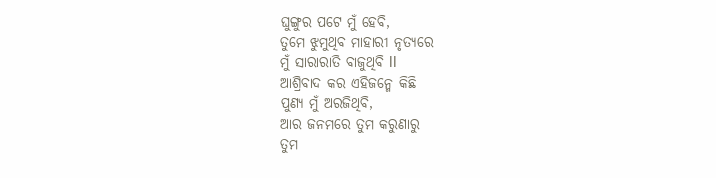ଘୁଙ୍ଗୁର ପଟେ ମୁଁ ହେବି,
ତୁମେ ଝୁମୁଥିବ ମାହାରୀ ନୃତ୍ୟରେ
ମୁଁ ସାରାରାତି ବାଜୁଥିବି ll
ଆଶ୍ରିବାଦ କର ଏହିଜନ୍ମେ କିଛି
ପୁଣ୍ୟ ମୁଁ ଅରଜିଥିବି,
ଆର ଜନମରେ ତୁମ କରୁଣାରୁ
ତୁମ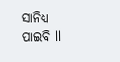ସାନିଧ୍ୟ ପାଇବି ll